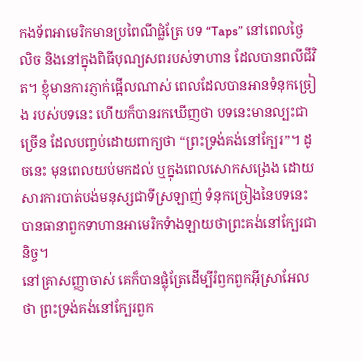កងទ័ពអាមេរិកមានប្រពៃណីផ្លំត្រែ បទ “Taps” នៅពេលថ្ងៃលិច និងនៅក្នុងពិធីបុណ្យសពរបស់ទាហាន ដែលបានពលីជីវិត។ ខ្ញុំមានការភ្ញាក់ផ្អើលណាស់ ពេលដែលបានអានទំនុកច្រៀង របស់បទនេះ ហើយក៏បានរកឃើញថា បទនេះមានល្បះជាច្រើន ដែលបញ្ចប់ដោយពាក្យថា “ព្រះទ្រង់គង់នៅក្បែរ”។ ដូចនេះ មុនពេលយប់មកដល់ ឬក្នុងពេលសោកសង្រេង ដោយសារការបាត់បង់មនុស្សជាទីស្រឡាញ់ ទំនុកច្រៀងនៃបទនេះបានធានាពួកទាហានអាមេរិកទំាងឡាយថាព្រះគង់នៅក្បែរជានិច្ច។
នៅគ្រាសញ្ញាចាស់ គេក៏បានផ្លុំត្រែដើម្បីរំឭកពួកអ៊ីស្រាអែលថា ព្រះទ្រង់គង់នៅក្បែរពួក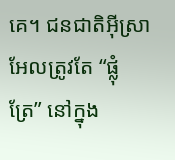គេ។ ជនជាតិអ៊ីស្រាអែលត្រូវតែ “ផ្លុំត្រែ” នៅក្នុង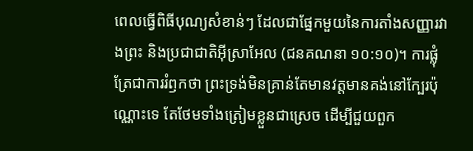ពេលធ្វើពិធីបុណ្យសំខាន់ៗ ដែលជាផ្នែកមួយនៃការតាំងសញ្ញារវាងព្រះ និងប្រជាជាតិអ៊ីស្រាអែល (ជនគណនា ១០:១០)។ ការផ្លុំត្រែជាការរំឭកថា ព្រះទ្រង់មិនគ្រាន់តែមានវត្តមានគង់នៅក្បែរប៉ុណ្ណោះទេ តែថែមទាំងត្រៀមខ្លួនជាស្រេច ដើម្បីជួយពួក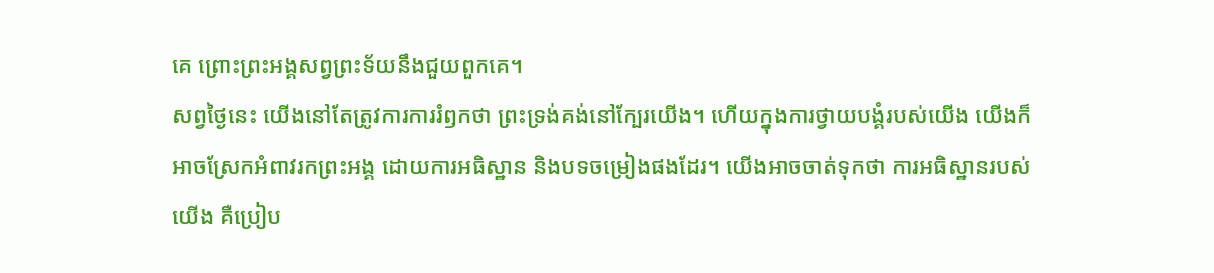គេ ព្រោះព្រះអង្គសព្វព្រះទ័យនឹងជួយពួកគេ។
សព្វថ្ងៃនេះ យើងនៅតែត្រូវការការរំឭកថា ព្រះទ្រង់គង់នៅក្បែរយើង។ ហើយក្នុងការថ្វាយបង្គំរបស់យើង យើងក៏អាចស្រែកអំពាវរកព្រះអង្គ ដោយការអធិស្ឋាន និងបទចម្រៀងផងដែរ។ យើងអាចចាត់ទុកថា ការអធិស្ឋានរបស់យើង គឺប្រៀប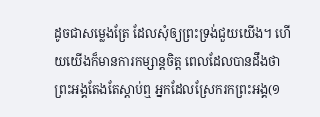ដូចជាសម្លេងត្រែ ដែលសុំឲ្យព្រះទ្រង់ជួយយើង។ ហើយយើងក៏មានការកម្សាន្តចិត្ត ពេលដែលបានដឹងថា ព្រះអង្គតែងតែស្តាប់ឮ អ្នកដែលស្រែករកព្រះអង្គ(១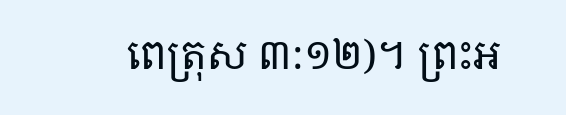ពេត្រុស ៣:១២)។ ព្រះអ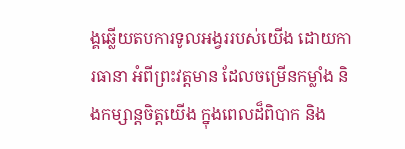ង្គឆ្លើយតបការទូលអង្វររបស់យើង ដោយការធានា អំពីព្រះវត្តមាន ដែលចម្រើនកម្លាំង និងកម្សាន្តចិត្តយើង ក្នុងពេលដ៏ពិបាក និង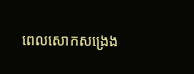ពេលសោកសង្រេង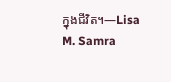ក្នុងជីវិត។—Lisa M. Samra